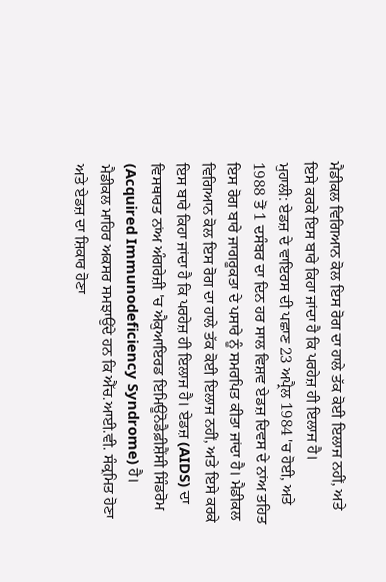ਮੈਡੀਕਲ ਵਿਗਿਆਨ ਕੋਲ ਇਸ ਰੋਗ ਦਾ ਹਾਲੇ ਤੱਕ ਕੋਈ ਇਲਾਜ ਨਹੀਂ, ਅਤੇ ਇਸੇ ਕਰਕੇ ਇਸ ਬਾਰੇ ਕਿਹਾ ਜਾਂਦਾ ਹੈ ਕਿ ਪਰਹੇਜ਼ ਹੀ ਇਲਾਜ ਹੈ।
ਮੁਹਾਲੀ: ਏਡਜ਼ ਦੇ ਵਾਇਰਸ ਦੀ ਪਛਾਣ 23 ਅਪ੍ਰੈਲ 1984 'ਚ ਹੋਈ, ਅਤੇ 1988 ਤੋਂ 1 ਦਸੰਬਰ ਦਾ ਦਿਨ ਹਰ ਸਾਲ ਵਿਸ਼ਵ ਏਡਜ਼ ਦਿਵਸ ਦੇ ਨਾਂਅ ਤਹਿਤ ਇਸ ਰੋਗ ਬਾਰੇ ਜਾਗਰੂਕਤਾ ਦੇ ਪਸਾਰੇ ਨੂੰ ਸਮਰਪਿਤ ਕੀਤਾ ਜਾਂਦਾ ਹੈ। ਮੈਡੀਕਲ ਵਿਗਿਆਨ ਕੋਲ ਇਸ ਰੋਗ ਦਾ ਹਾਲੇ ਤੱਕ ਕੋਈ ਇਲਾਜ ਨਹੀਂ, ਅਤੇ ਇਸੇ ਕਰਕੇ ਇਸ ਬਾਰੇ ਕਿਹਾ ਜਾਂਦਾ ਹੈ ਕਿ ਪਰਹੇਜ਼ ਹੀ ਇਲਾਜ ਹੈ। ਏਡਜ਼ (AIDS) ਦਾ ਵਿਸਥਾਰਤ ਨਾਂਅ ਅੰਗਰੇਜ਼ੀ 'ਚ ਐਕੁਆਇਰਡ ਇਮਿਊਨੋਡੈਫ਼ੀਸ਼ੈਂਸੀ ਸਿੰਡਰੋਮ (Acquired Immunodeficiency Syndrome) ਹੈ।
ਮੈਡੀਕਲ ਮਾਹਿਰ ਅਕਸਰ ਸਮਝਾਉਂਦੇ ਹਨ ਕਿ ਐੱਚ.ਆਈ.ਵੀ. ਸੰਕ੍ਰਮਿਤ ਹੋਣਾ ਅਤੇ ਏਡਜ਼ ਦਾ ਸ਼ਿਕਾਰ ਹੋਣਾ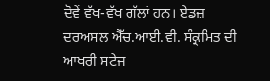ਦੋਵੇਂ ਵੱਖ-ਵੱਖ ਗੱਲਾਂ ਹਨ। ਏਡਜ਼ ਦਰਅਸਲ ਐੱਚ.ਆਈ.ਵੀ. ਸੰਕ੍ਰਮਿਤ ਦੀ ਆਖਰੀ ਸਟੇਜ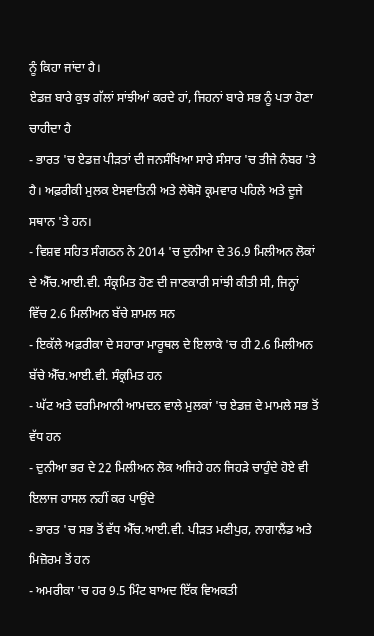ਨੂੰ ਕਿਹਾ ਜਾਂਦਾ ਹੈ।
ਏਡਜ਼ ਬਾਰੇ ਕੁਝ ਗੱਲਾਂ ਸਾਂਝੀਆਂ ਕਰਦੇ ਹਾਂ, ਜਿਹਨਾਂ ਬਾਰੇ ਸਭ ਨੂੰ ਪਤਾ ਹੋਣਾ ਚਾਹੀਦਾ ਹੈ
- ਭਾਰਤ 'ਚ ਏਡਜ਼ ਪੀੜਤਾਂ ਦੀ ਜਨਸੰਖਿਆ ਸਾਰੇ ਸੰਸਾਰ 'ਚ ਤੀਜੇ ਨੰਬਰ 'ਤੇ ਹੈ। ਅਫ਼ਰੀਕੀ ਮੁਲਕ ਏਸਵਾਤਿਨੀ ਅਤੇ ਲੇਥੋਸੋ ਕ੍ਰਮਵਾਰ ਪਹਿਲੇ ਅਤੇ ਦੂਜੇ ਸਥਾਨ 'ਤੇ ਹਨ।
- ਵਿਸ਼ਵ ਸਹਿਤ ਸੰਗਠਨ ਨੇ 2014 'ਚ ਦੁਨੀਆ ਦੇ 36.9 ਮਿਲੀਅਨ ਲੋਕਾਂ ਦੇ ਐੱਚ.ਆਈ.ਵੀ. ਸੰਕ੍ਰਮਿਤ ਹੋਣ ਦੀ ਜਾਣਕਾਰੀ ਸਾਂਝੀ ਕੀਤੀ ਸੀ, ਜਿਨ੍ਹਾਂ ਵਿੱਚ 2.6 ਮਿਲੀਅਨ ਬੱਚੇ ਸ਼ਾਮਲ ਸਨ
- ਇਕੱਲੇ ਅਫ਼ਰੀਕਾ ਦੇ ਸਹਾਰਾ ਮਾਰੂਥਲ ਦੇ ਇਲਾਕੇ 'ਚ ਹੀ 2.6 ਮਿਲੀਅਨ ਬੱਚੇ ਐੱਚ.ਆਈ.ਵੀ. ਸੰਕ੍ਰਮਿਤ ਹਨ
- ਘੱਟ ਅਤੇ ਦਰਮਿਆਨੀ ਆਮਦਨ ਵਾਲੇ ਮੁਲਕਾਂ 'ਚ ਏਡਜ਼ ਦੇ ਮਾਮਲੇ ਸਭ ਤੋਂ ਵੱਧ ਹਨ
- ਦੁਨੀਆ ਭਰ ਦੇ 22 ਮਿਲੀਅਨ ਲੋਕ ਅਜਿਹੇ ਹਨ ਜਿਹੜੇ ਚਾਹੁੰਦੇ ਹੋਏ ਵੀ ਇਲਾਜ ਹਾਸਲ ਨਹੀਂ ਕਰ ਪਾਉਂਦੇ
- ਭਾਰਤ 'ਚ ਸਭ ਤੋਂ ਵੱਧ ਐੱਚ.ਆਈ.ਵੀ. ਪੀੜਤ ਮਣੀਪੁਰ, ਨਾਗਾਲੈਂਡ ਅਤੇ ਮਿਜ਼ੋਰਮ ਤੋਂ ਹਨ
- ਅਮਰੀਕਾ 'ਚ ਹਰ 9.5 ਮਿੰਟ ਬਾਅਦ ਇੱਕ ਵਿਅਕਤੀ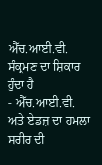ਐੱਚ.ਆਈ.ਵੀ. ਸੰਕ੍ਰਮਣ ਦਾ ਸ਼ਿਕਾਰ ਹੁੰਦਾ ਹੈ
- ਐੱਚ.ਆਈ.ਵੀ. ਅਤੇ ਏਡਜ਼ ਦਾ ਹਮਲਾ ਸਰੀਰ ਦੀ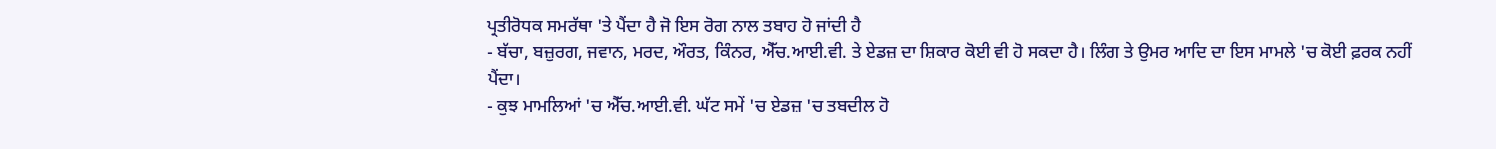ਪ੍ਰਤੀਰੋਧਕ ਸਮਰੱਥਾ 'ਤੇ ਪੈਂਦਾ ਹੈ ਜੋ ਇਸ ਰੋਗ ਨਾਲ ਤਬਾਹ ਹੋ ਜਾਂਦੀ ਹੈ
- ਬੱਚਾ, ਬਜ਼ੁਰਗ, ਜਵਾਨ, ਮਰਦ, ਔਰਤ, ਕਿੰਨਰ, ਐੱਚ.ਆਈ.ਵੀ. ਤੇ ਏਡਜ਼ ਦਾ ਸ਼ਿਕਾਰ ਕੋਈ ਵੀ ਹੋ ਸਕਦਾ ਹੈ। ਲਿੰਗ ਤੇ ਉਮਰ ਆਦਿ ਦਾ ਇਸ ਮਾਮਲੇ 'ਚ ਕੋਈ ਫ਼ਰਕ ਨਹੀਂ ਪੈਂਦਾ।
- ਕੁਝ ਮਾਮਲਿਆਂ 'ਚ ਐੱਚ.ਆਈ.ਵੀ. ਘੱਟ ਸਮੇਂ 'ਚ ਏਡਜ਼ 'ਚ ਤਬਦੀਲ ਹੋ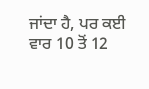ਜਾਂਦਾ ਹੈ, ਪਰ ਕਈ ਵਾਰ 10 ਤੋਂ 12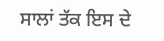ਸਾਲਾਂ ਤੱਕ ਇਸ ਦੇ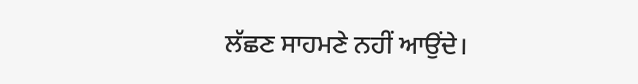ਲੱਛਣ ਸਾਹਮਣੇ ਨਹੀਂ ਆਉਂਦੇ।